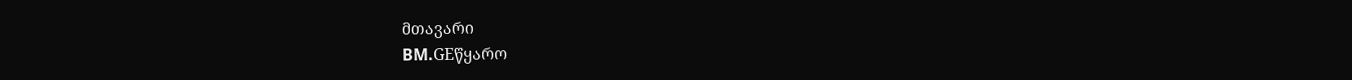მთავარი
BM.GEწყარო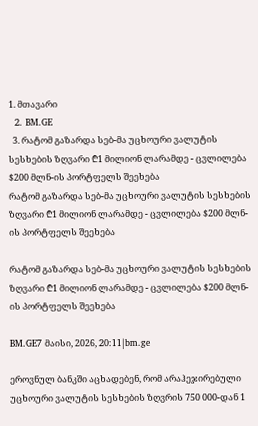1. მთავარი
  2. BM.GE
  3. რატომ გაზარდა სებ-მა უცხოური ვალუტის სესხების ზღვარი ₾1 მილიონ ლარამდე - ცვლილება $200 მლნ-ის პორტფელს შეეხება
რატომ გაზარდა სებ-მა უცხოური ვალუტის სესხების ზღვარი ₾1 მილიონ ლარამდე - ცვლილება $200 მლნ-ის პორტფელს შეეხება

რატომ გაზარდა სებ-მა უცხოური ვალუტის სესხების ზღვარი ₾1 მილიონ ლარამდე - ცვლილება $200 მლნ-ის პორტფელს შეეხება

BM.GE7 მაისი, 2026, 20:11|bm.ge

ეროვნულ ბანკში აცხადებენ, რომ არაჰეჯირებული უცხოური ვალუტის სესხების ზღვრის 750 000-დან 1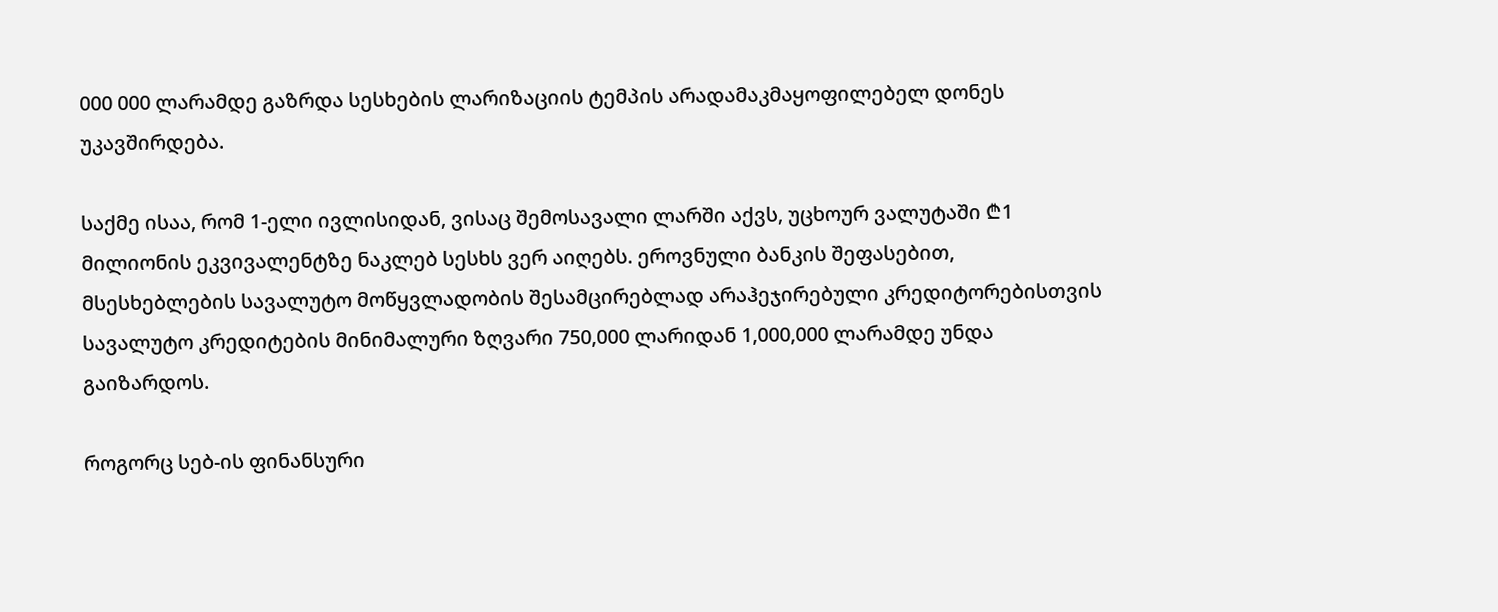000 000 ლარამდე გაზრდა სესხების ლარიზაციის ტემპის არადამაკმაყოფილებელ დონეს უკავშირდება.

საქმე ისაა, რომ 1-ელი ივლისიდან, ვისაც შემოსავალი ლარში აქვს, უცხოურ ვალუტაში ₾1 მილიონის ეკვივალენტზე ნაკლებ სესხს ვერ აიღებს. ეროვნული ბანკის შეფასებით, მსესხებლების სავალუტო მოწყვლადობის შესამცირებლად არაჰეჯირებული კრედიტორებისთვის სავალუტო კრედიტების მინიმალური ზღვარი 750,000 ლარიდან 1,000,000 ლარამდე უნდა გაიზარდოს.

როგორც სებ-ის ფინანსური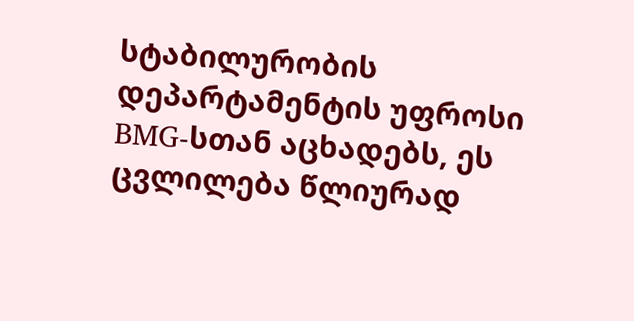სტაბილურობის დეპარტამენტის უფროსი BMG-სთან აცხადებს, ეს ცვლილება წლიურად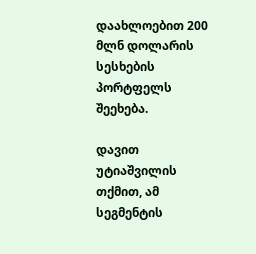დაახლოებით 200 მლნ დოლარის სესხების პორტფელს შეეხება.

დავით უტიაშვილის თქმით, ამ სეგმენტის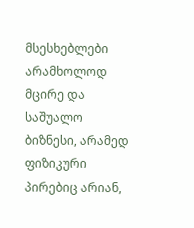მსესხებლები არამხოლოდ მცირე და საშუალო ბიზნესი, არამედ ფიზიკური პირებიც არიან,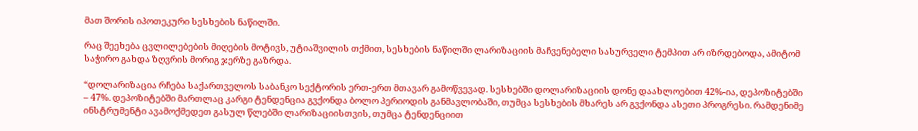მათ შორის იპოთეკური სესხების ნაწილში.

რაც შეეხება ცვლილებების მიღების მოტივს, უტიაშვილის თქმით, სესხების ნაწილში ლარიზაციის მაჩვენებელი სასურველი ტემპით არ იზრდებოდა, ამიტომ საჭირო გახდა ზღვრის მორიგ ჯერზე გაზრდა.

“დოლარიზაცია რჩება საქართველოს საბანკო სექტორის ერთ-ერთ მთავარ გამოწვევად. სესხებში დოლარიზაციის დონე დაახლოებით 42%-ია, დეპოზიტებში – 47%. დეპოზიტებში მართლაც კარგი ტენდენცია გვქონდა ბოლო პერიოდის განმავლობაში, თუმცა სესხების მხარეს არ გვქონდა ასეთი პროგრესი. რამდენიმე ინსტრუმენტი ავამოქმედეთ გასულ წლებში ლარიზაციისთვის, თუმცა ტენდენციით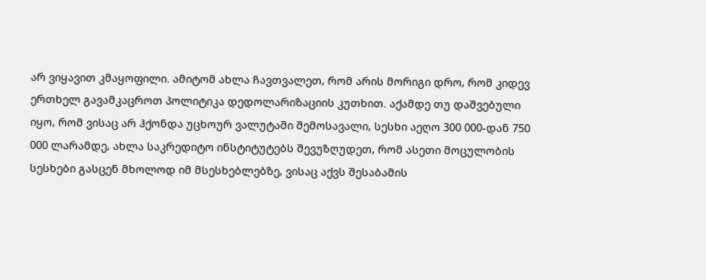არ ვიყავით კმაყოფილი. ამიტომ ახლა ჩავთვალეთ, რომ არის მორიგი დრო, რომ კიდევ ერთხელ გავამკაცროთ პოლიტიკა დედოლარიზაციის კუთხით. აქამდე თუ დაშვებული იყო, რომ ვისაც არ ჰქონდა უცხოურ ვალუტაში შემოსავალი, სესხი აეღო 300 000-დან 750 000 ლარამდე, ახლა საკრედიტო ინსტიტუტებს შევუზღუდეთ, რომ ასეთი მოცულობის სესხები გასცენ მხოლოდ იმ მსესხებლებზე, ვისაც აქვს შესაბამის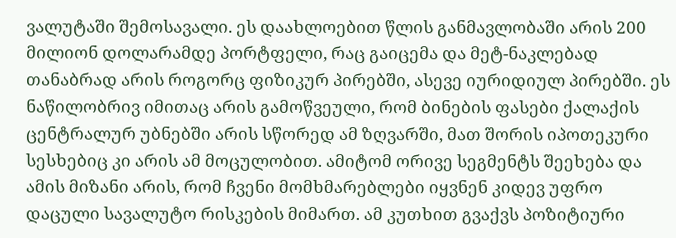ვალუტაში შემოსავალი. ეს დაახლოებით წლის განმავლობაში არის 200 მილიონ დოლარამდე პორტფელი, რაც გაიცემა და მეტ-ნაკლებად თანაბრად არის როგორც ფიზიკურ პირებში, ასევე იურიდიულ პირებში. ეს ნაწილობრივ იმითაც არის გამოწვეული, რომ ბინების ფასები ქალაქის ცენტრალურ უბნებში არის სწორედ ამ ზღვარში, მათ შორის იპოთეკური სესხებიც კი არის ამ მოცულობით. ამიტომ ორივე სეგმენტს შეეხება და ამის მიზანი არის, რომ ჩვენი მომხმარებლები იყვნენ კიდევ უფრო დაცული სავალუტო რისკების მიმართ. ამ კუთხით გვაქვს პოზიტიური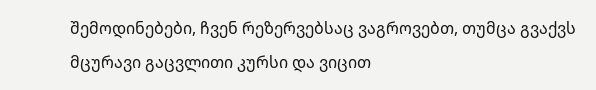შემოდინებები, ჩვენ რეზერვებსაც ვაგროვებთ, თუმცა გვაქვს მცურავი გაცვლითი კურსი და ვიცით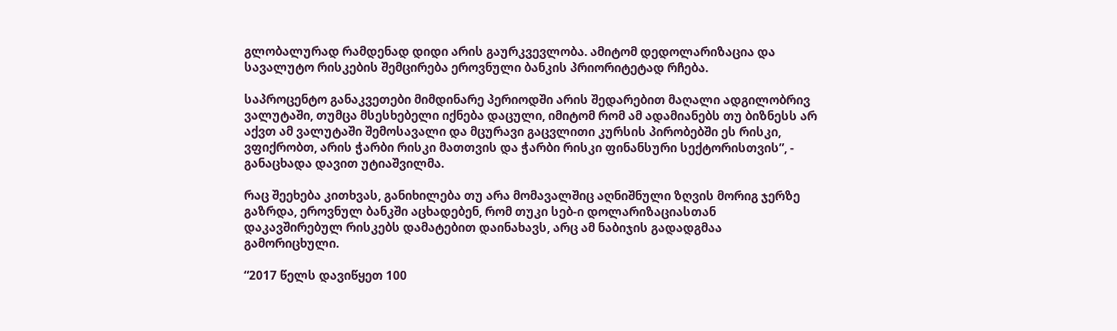გლობალურად რამდენად დიდი არის გაურკვევლობა. ამიტომ დედოლარიზაცია და სავალუტო რისკების შემცირება ეროვნული ბანკის პრიორიტეტად რჩება.

საპროცენტო განაკვეთები მიმდინარე პერიოდში არის შედარებით მაღალი ადგილობრივ ვალუტაში, თუმცა მსესხებელი იქნება დაცული, იმიტომ რომ ამ ადამიანებს თუ ბიზნესს არ აქვთ ამ ვალუტაში შემოსავალი და მცურავი გაცვლითი კურსის პირობებში ეს რისკი, ვფიქრობთ, არის ჭარბი რისკი მათთვის და ჭარბი რისკი ფინანსური სექტორისთვის”, - განაცხადა დავით უტიაშვილმა.

რაც შეეხება კითხვას, განიხილება თუ არა მომავალშიც აღნიშნული ზღვის მორიგ ჯერზე გაზრდა, ეროვნულ ბანკში აცხადებენ, რომ თუკი სებ-ი დოლარიზაციასთან დაკავშირებულ რისკებს დამატებით დაინახავს, არც ამ ნაბიჯის გადადგმაა გამორიცხული.

“2017 წელს დავიწყეთ 100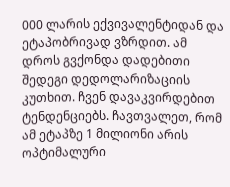000 ლარის ექვივალენტიდან და ეტაპობრივად ვზრდით. ამ დროს გვქონდა დადებითი შედეგი დედოლარიზაციის კუთხით. ჩვენ დავაკვირდებით ტენდენციებს. ჩავთვალეთ, რომ ამ ეტაპზე 1 მილიონი არის ოპტიმალური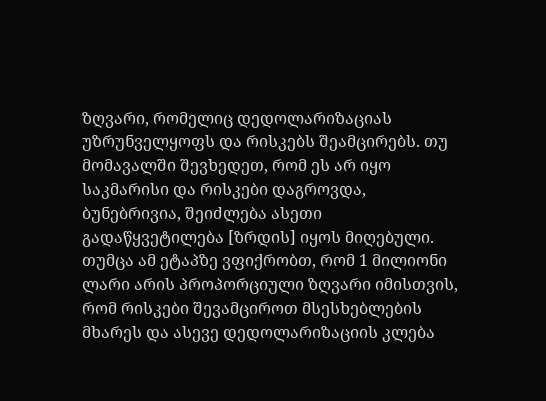ზღვარი, რომელიც დედოლარიზაციას უზრუნველყოფს და რისკებს შეამცირებს. თუ მომავალში შევხედეთ, რომ ეს არ იყო საკმარისი და რისკები დაგროვდა, ბუნებრივია, შეიძლება ასეთი გადაწყვეტილება [ზრდის] იყოს მიღებული. თუმცა ამ ეტაპზე ვფიქრობთ, რომ 1 მილიონი ლარი არის პროპორციული ზღვარი იმისთვის, რომ რისკები შევამციროთ მსესხებლების მხარეს და ასევე დედოლარიზაციის კლება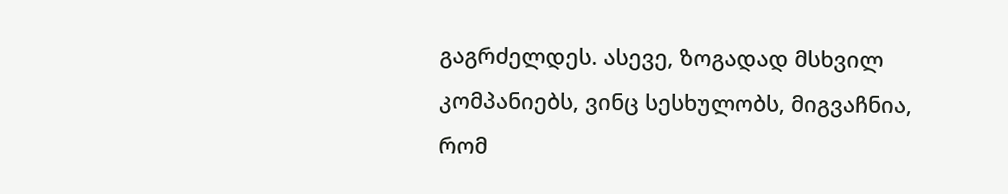გაგრძელდეს. ასევე, ზოგადად მსხვილ კომპანიებს, ვინც სესხულობს, მიგვაჩნია, რომ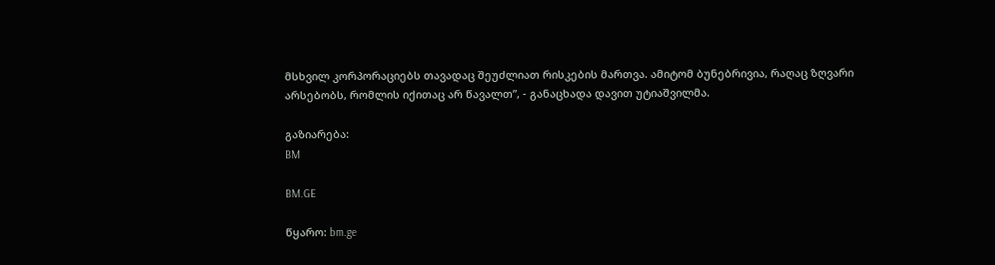მსხვილ კორპორაციებს თავადაც შეუძლიათ რისკების მართვა. ამიტომ ბუნებრივია, რაღაც ზღვარი არსებობს, რომლის იქითაც არ წავალთ”, - განაცხადა დავით უტიაშვილმა.

გაზიარება:
BM

BM.GE

წყარო: bm.ge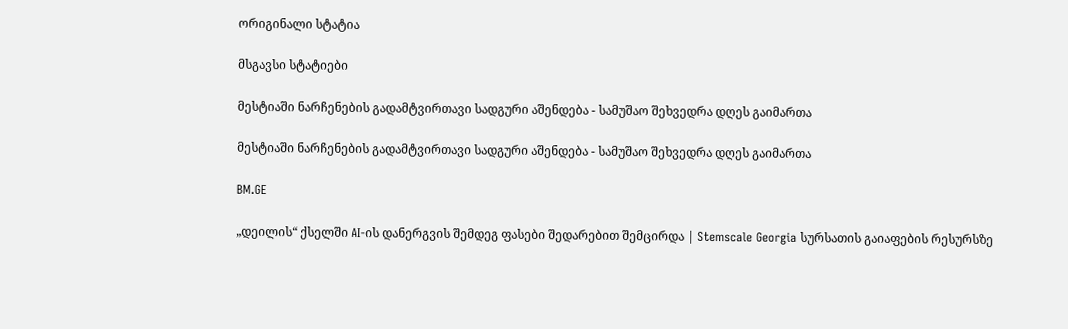ორიგინალი სტატია

მსგავსი სტატიები

მესტიაში ნარჩენების გადამტვირთავი სადგური აშენდება - სამუშაო შეხვედრა დღეს გაიმართა

მესტიაში ნარჩენების გადამტვირთავი სადგური აშენდება - სამუშაო შეხვედრა დღეს გაიმართა

BM.GE

„დეილის“ ქსელში AI-ის დანერგვის შემდეგ ფასები შედარებით შემცირდა | Stemscale Georgia სურსათის გაიაფების რესურსზე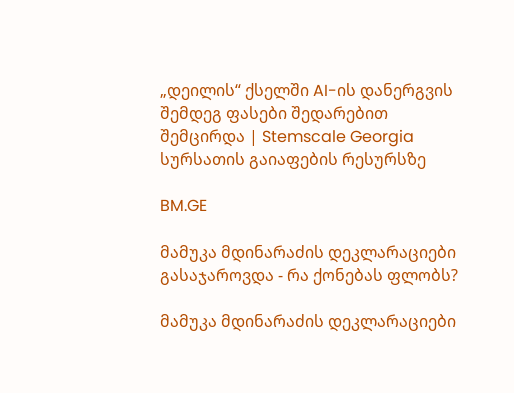„დეილის“ ქსელში AI-ის დანერგვის შემდეგ ფასები შედარებით შემცირდა | Stemscale Georgia სურსათის გაიაფების რესურსზე

BM.GE

მამუკა მდინარაძის დეკლარაციები გასაჯაროვდა - რა ქონებას ფლობს?

მამუკა მდინარაძის დეკლარაციები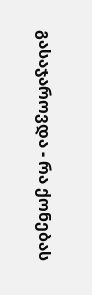გასაჯაროვდა - რა ქონებას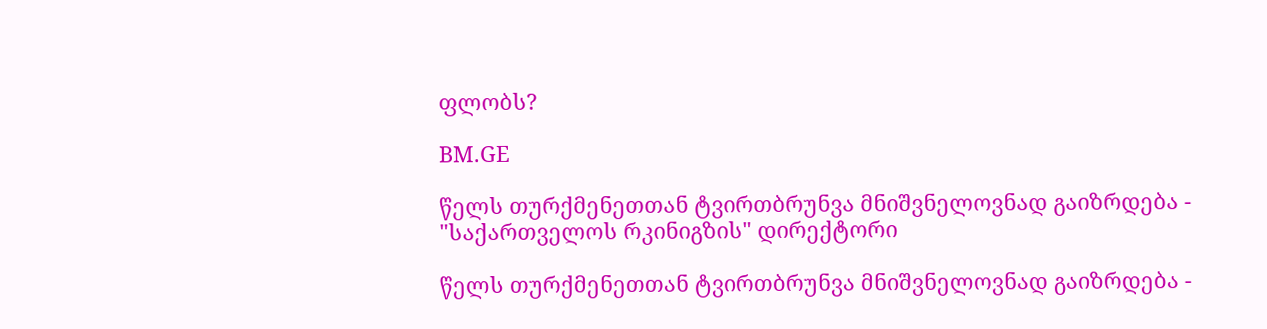ფლობს?

BM.GE

წელს თურქმენეთთან ტვირთბრუნვა მნიშვნელოვნად გაიზრდება - "საქართველოს რკინიგზის" დირექტორი

წელს თურქმენეთთან ტვირთბრუნვა მნიშვნელოვნად გაიზრდება -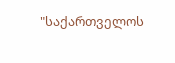"საქართველოს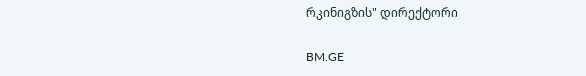რკინიგზის" დირექტორი

BM.GE